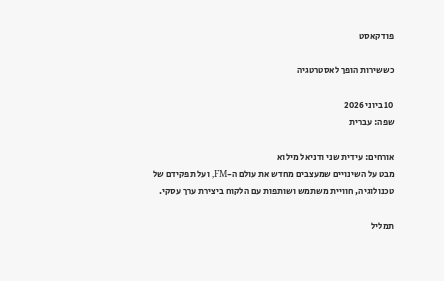פודקאסט

כששירות הופך לאסטרטגיה

10 ביוני 2026
שפה: עברית

אורחים: עידית שני ודניאל מילוא
מבט על השינויים שמעצבים מחדש את עולם ה-FM, ועל תפקידם של טכנולוגיה, חוויית משתמש ושותפות עם הלקוח ביצירת ערך עסקי.

תמליל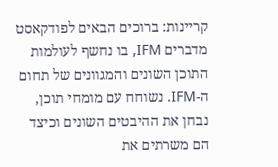קריינות: ברוכים הבאים לפודקאסט מדברים IFM, בו נחשף לעולמות התוכן השונים והמגוונים של תחום ה-IFM. נשוחח עם מומחי תוכן, נבחן את ההיבטים השונים וכיצד הם משרתים את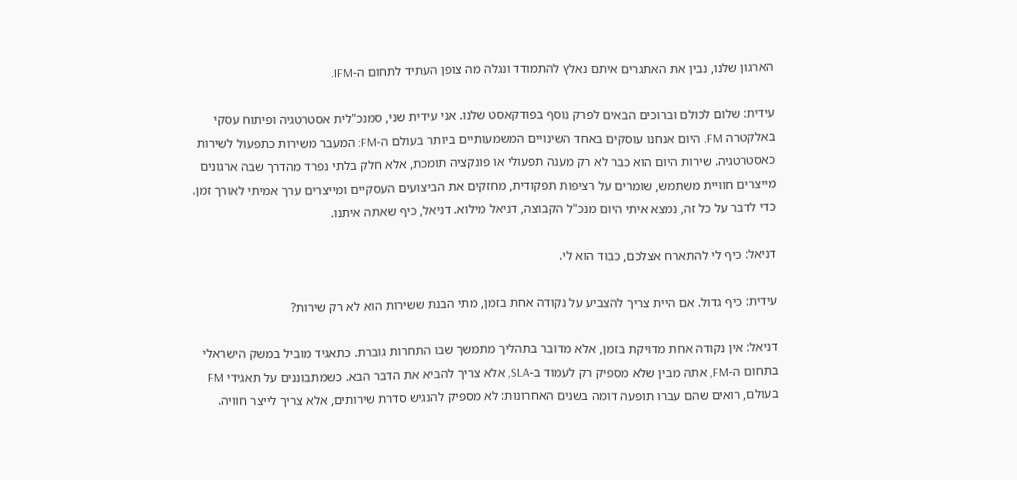הארגון שלנו, נבין את האתגרים איתם נאלץ להתמודד ונגלה מה צופן העתיד לתחום ה-IFM.

עידית: שלום לכולם וברוכים הבאים לפרק נוסף בפודקאסט שלנו. אני עידית שני, סמנכ"לית אסטרטגיה ופיתוח עסקי באלקטרה FM. היום אנחנו עוסקים באחד השינויים המשמעותיים ביותר בעולם ה-FM: המעבר משירות כתפעול לשירות כאסטרטגיה. שירות היום הוא כבר לא רק מענה תפעולי או פונקציה תומכת, אלא חלק בלתי נפרד מהדרך שבה ארגונים מייצרים חוויית משתמש, שומרים על רציפות תפקודית, מחזקים את הביצועים העסקיים ומייצרים ערך אמיתי לאורך זמן. כדי לדבר על כל זה, נמצא איתי היום מנכ"ל הקבוצה, דניאל מילוא. דניאל, כיף שאתה איתנו.

דניאל: כיף לי להתארח אצלכם, כבוד הוא לי.

עידית: כיף גדול. אם היית צריך להצביע על נקודה אחת בזמן, מתי הבנת ששירות הוא לא רק שירות?

דניאל: אין נקודה אחת מדויקת בזמן, אלא מדובר בתהליך מתמשך שבו התחרות גוברת. כתאגיד מוביל במשק הישראלי בתחום ה-FM, אתה מבין שלא מספיק רק לעמוד ב-SLA, אלא צריך להביא את הדבר הבא. כשמתבוננים על תאגידי FM בעולם, רואים שהם עברו תופעה דומה בשנים האחרונות: לא מספיק להנגיש סדרת שירותים, אלא צריך לייצר חוויה.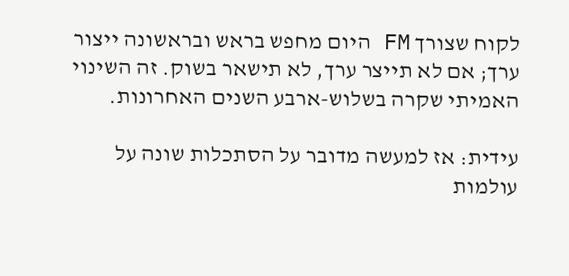לקוח שצורך FM היום מחפש בראש ובראשונה ייצור ערך; אם לא תייצר ערך, לא תישאר בשוק. זה השינוי האמיתי שקרה בשלוש-ארבע השנים האחרונות.

עידית: אז למעשה מדובר על הסתכלות שונה על עולמות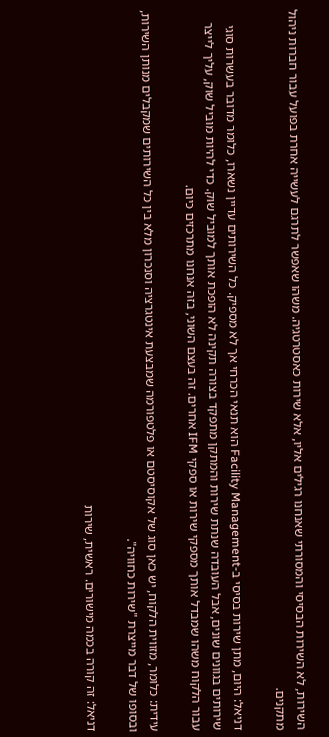השירות, לא השירות הבסיסי והמסורתי שאנחנו רגילים אליו, אלא שירות כאסטרטגיה. משהו שאפשר לתרגם לעשייה אחרת בפועל עבור חברות ניהול מתקנים.

דניאל: היום, מתן שירות בסיסי ב-Facility Management הוא תנאי הכרחי אך לא מספיק. כל השירותים עדיין נשארו, כלומר מדובר בעשרות סוגי שירותים בגוונים שונים, אבל העובדה שנתת שירות והמתקן מתפקד בצורה תקינה לא הופכת אותך למוביל שוק. כדי להיות מוביל שוק, עליך לייצר עבור הלקוח משהו שמבדל אותך מספקי שירות או ספקי IFM אחרים. זה בעצם השוני, בזה אנחנו מתרכזים כיום.

עידית: כלומר, מזווית הלקוח, יש כאן סוג של אקוסיסטם או פלטפורמה שמבצעת אינטגרציה וסנכרון מלא בין כל השירותים שמקבלים מנותן השירות, ובסופו של דבר מייצרת "שירות כחוויה".

דניאל: זה קורה בכמה מישורים. ראשית, שירות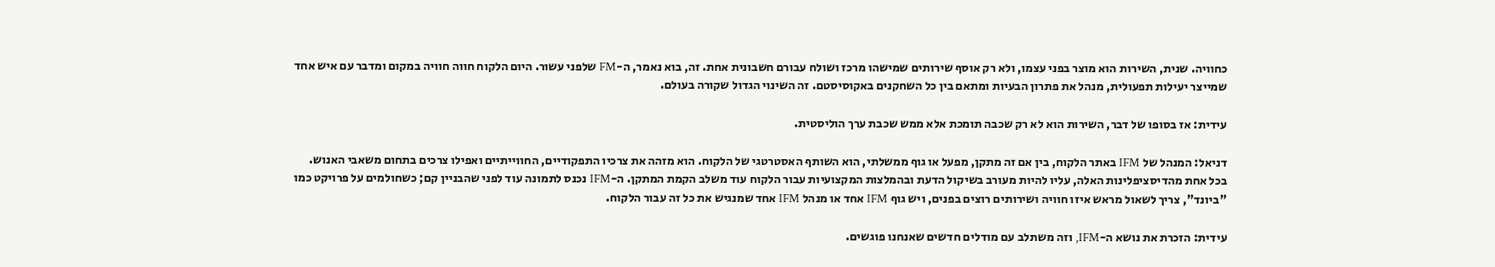כחוויה. שנית, השירות הוא מוצר בפני עצמו, ולא רק אוסף שירותים שמישהו מרכז ושולח עבורם חשבונית אחת. זה, בוא נאמר, ה-FM שלפני עשור. היום הלקוח חווה חוויה במקום ומדבר עם איש אחד שמייצר יעילות תפעולית, מנהל את פתרון הבעיות ומתאם בין כל השחקנים באקוסיסטם. זה השינוי הגדול שקורה בעולם.

עידית: אז בסופו של דבר, השירות הוא לא רק שכבה תומכת אלא ממש שכבת ערך הוליסטית.

דניאל: המנהל של IFM באתר הלקוח, בין אם זה מתקן, מפעל או גוף ממשלתי, הוא השותף האסטרטגי של הלקוח. הוא מזהה את צרכיו התפקודיים, החווייתיים ואפילו צרכים בתחום משאבי האנוש. בכל אחת מהדיסציפלינות האלה, עליו להיות מעורב בשיקול הדעת ובהמלצות המקצועיות עבור הלקוח עוד משלב הקמת המתקן. ה-IFM נכנס לתמונה עוד לפני שהבניין קם; כשחולמים על פרויקט כמו "ביונד", צריך לשאול מראש איזו חוויה ושירותים רוצים בפנים, ויש גוף IFM אחד או מנהל IFM אחד שמנגיש את כל זה עבור הלקוח.

עידית: הזכרת את נושא ה-IFM, וזה משתלב עם מודלים חדשים שאנחנו פוגשים.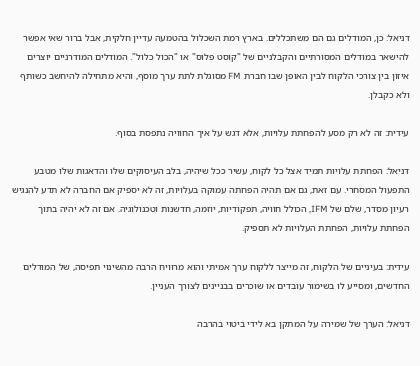דניאל: כן, המודלים גם הם משתכללים. בארץ רמת השכלול בהטמעה עדיין חלקית, אבל ברור שאי אפשר להישאר במודלים המסורתיים והקבלניים של "קוסט פלוס" או "הכול כלול". המודלים המודרניים יוצרים איזון בין צורכי הלקוח לבין האופן שבו חברת FM מסוגלת לתת ערך מוסף, והיא מתחילה להיחשב כשותף ולא כקבלן.

עידית: זה לא רק מסע להפחתת עלויות, אלא דגש על איך החוויה נתפסת בסוף.

דניאל: הפחתת עלויות תמיד אצל כל לקוח, עשיר ככל שיהיה, בלב העיסוקים שלו והדאגות שלו מטבע התפעול המסחרי. עם זאת, גם אם תהיה הפחתה עמוקה בעלויות, זה לא יספיק אם החברה לא תדע להנגיש רעיון מסדר, שלם של IFM, הכולל חוויה, תפקודיות, יוזמה, חדשנות וטכנולוגיה. אם זה לא יהיה בתוך הפחתת עלויות, הפחתת העלויות לא תספיק.

עידית: בעיניים של הלקוח, זה מייצר ללקוח ערך אמיתי והוא מרוויח הרבה מהשינוי תפיסה, של המודלים החדשים, ומסייע לו בשימור עובדים או שוכרים בבניינים לצורך העניין.

דניאל: הערך של שמירה על המתקן בא לידי ביטוי בהרבה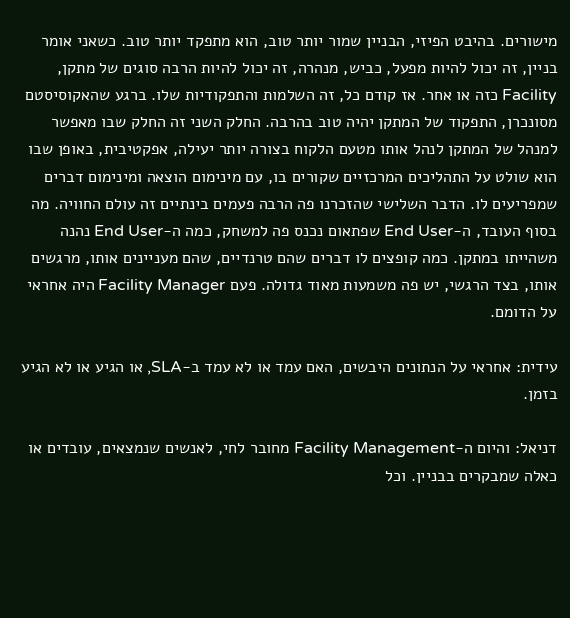מישורים. בהיבט הפיזי, הבניין שמור יותר טוב, הוא מתפקד יותר טוב. כשאני אומר בניין, זה יכול להיות מפעל, כביש, מנהרה, זה יכול להיות הרבה סוגים של מתקן, Facility כזה או אחר. אז קודם כל, זה השלמות והתפקודיות שלו. ברגע שהאקוסיסטם מסונכרן, התפקוד של המתקן יהיה טוב בהרבה. החלק השני זה החלק שבו מאפשר למנהל של המתקן לנהל אותו מטעם הלקוח בצורה יותר יעילה, אפקטיבית, באופן שבו הוא שולט על התהליכים המרכזיים שקורים בו, עם מינימום הוצאה ומינימום דברים שמפריעים לו. הדבר השלישי שהזכרנו פה הרבה פעמים בינתיים זה עולם החוויה. מה בסוף העובד, ה-End User שפתאום נכנס פה למשחק, כמה ה-End User נהנה משהייתו במתקן. כמה קופצים לו דברים שהם טרנדיים, שהם מעניינים אותו, מרגשים אותו, בצד הרגשי, יש פה משמעות מאוד גדולה. פעם Facility Manager היה אחראי על הדומם.

עידית: אחראי על הנתונים היבשים, האם עמד או לא עמד ב-SLA, או הגיע או לא הגיע בזמן.

דניאל: והיום ה-Facility Management מחובר לחי, לאנשים שנמצאים, עובדים או כאלה שמבקרים בבניין. וכל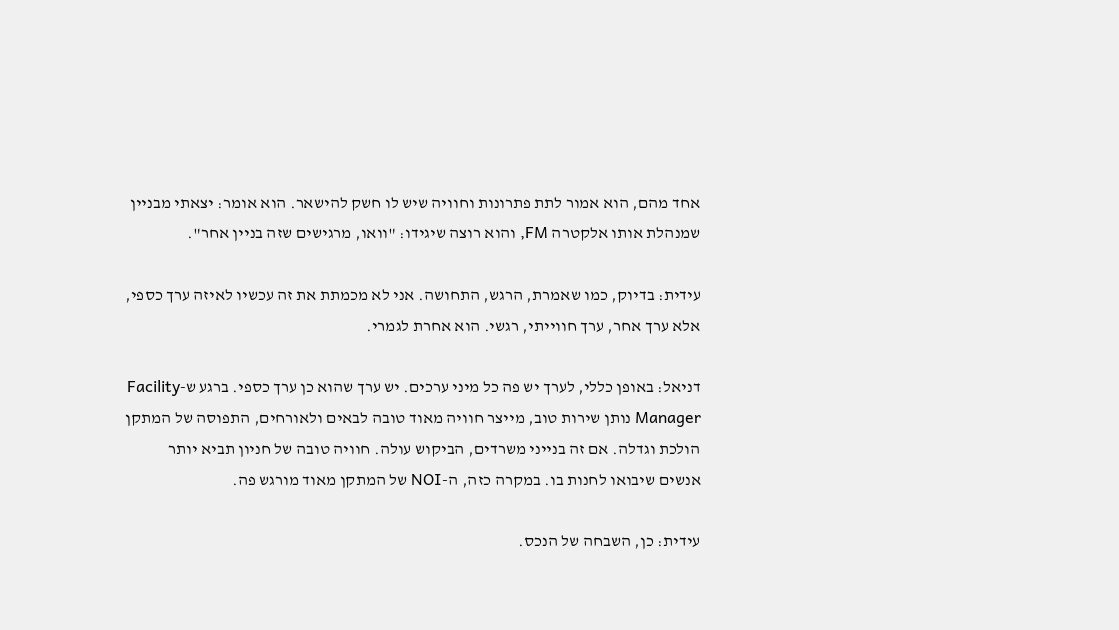אחד מהם, הוא אמור לתת פתרונות וחוויה שיש לו חשק להישאר. הוא אומר: יצאתי מבניין שמנהלת אותו אלקטרה FM, והוא רוצה שיגידו: "וואו, מרגישים שזה בניין אחר".

עידית: בדיוק, כמו שאמרת, הרגש, התחושה. אני לא מכמתת את זה עכשיו לאיזה ערך כספי, אלא ערך אחר, ערך חווייתי, רגשי. הוא אחרת לגמרי.

דניאל: באופן כללי, לערך יש פה כל מיני ערכים. יש ערך שהוא כן ערך כספי. ברגע ש-Facility Manager נותן שירות טוב, מייצר חוויה מאוד טובה לבאים ולאורחים, התפוסה של המתקן הולכת וגדלה. אם זה בנייני משרדים, הביקוש עולה. חוויה טובה של חניון תביא יותר אנשים שיבואו לחנות בו. במקרה כזה, ה-NOI של המתקן מאוד מורגש פה.

עידית: כן, השבחה של הנכס.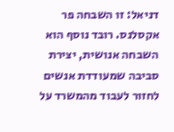דניאל: זו השבחה פר אקסלנס. רובד נוסף הוא השבחה אנושית, יצירת סביבה שמעודדת אנשים לחזור לעבוד מהמשרד על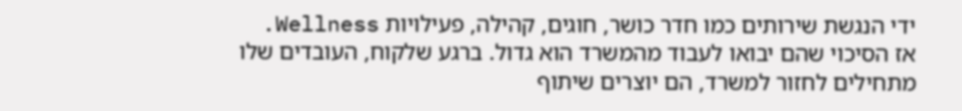ידי הנגשת שירותים כמו חדר כושר, חוגים, קהילה, פעילויות Wellness. אז הסיכוי שהם יבואו לעבוד מהמשרד הוא גדול. ברגע שלקוח, העובדים שלו מתחילים לחזור למשרד, הם יוצרים שיתוף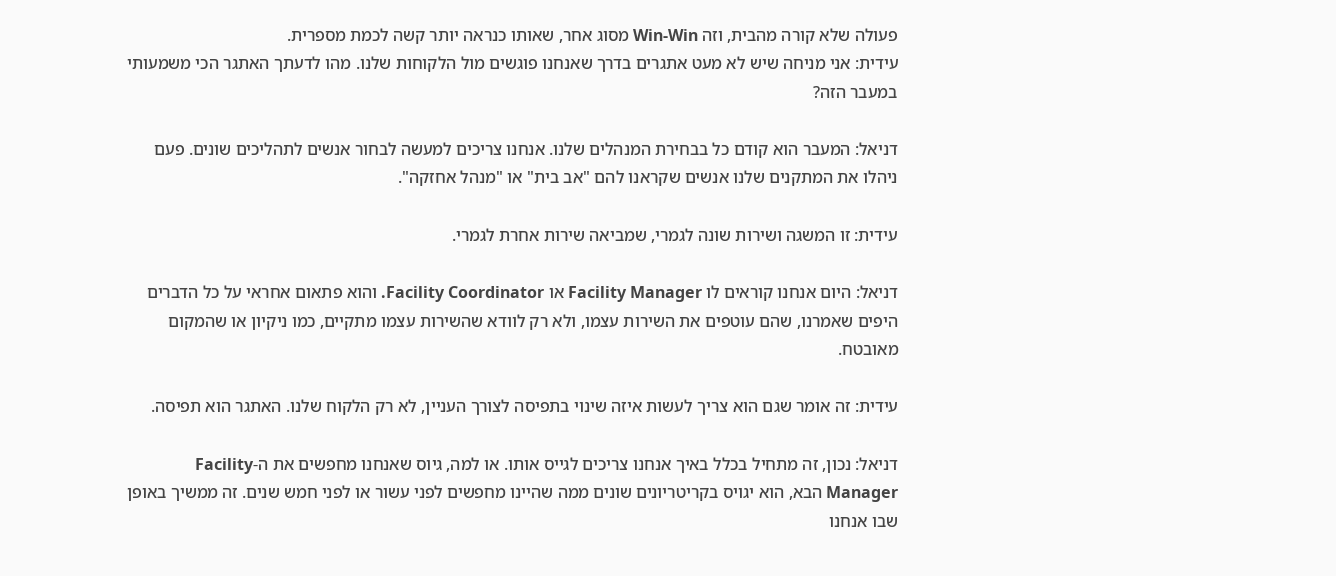פעולה שלא קורה מהבית, וזה Win-Win מסוג אחר, שאותו כנראה יותר קשה לכמת מספרית.
עידית: אני מניחה שיש לא מעט אתגרים בדרך שאנחנו פוגשים מול הלקוחות שלנו. מהו לדעתך האתגר הכי משמעותי במעבר הזה?

דניאל: המעבר הוא קודם כל בבחירת המנהלים שלנו. אנחנו צריכים למעשה לבחור אנשים לתהליכים שונים. פעם ניהלו את המתקנים שלנו אנשים שקראנו להם "אב בית" או "מנהל אחזקה".

עידית: זו המשגה ושירות שונה לגמרי, שמביאה שירות אחרת לגמרי.

דניאל: היום אנחנו קוראים לו Facility Manager או Facility Coordinator. והוא פתאום אחראי על כל הדברים היפים שאמרנו, שהם עוטפים את השירות עצמו, ולא רק לוודא שהשירות עצמו מתקיים, כמו ניקיון או שהמקום מאובטח.

עידית: זה אומר שגם הוא צריך לעשות איזה שינוי בתפיסה לצורך העניין, לא רק הלקוח שלנו. האתגר הוא תפיסה.

דניאל: נכון, זה מתחיל בכלל באיך אנחנו צריכים לגייס אותו. או למה, גיוס שאנחנו מחפשים את ה-Facility Manager הבא, הוא יגויס בקריטריונים שונים ממה שהיינו מחפשים לפני עשור או לפני חמש שנים. זה ממשיך באופן שבו אנחנו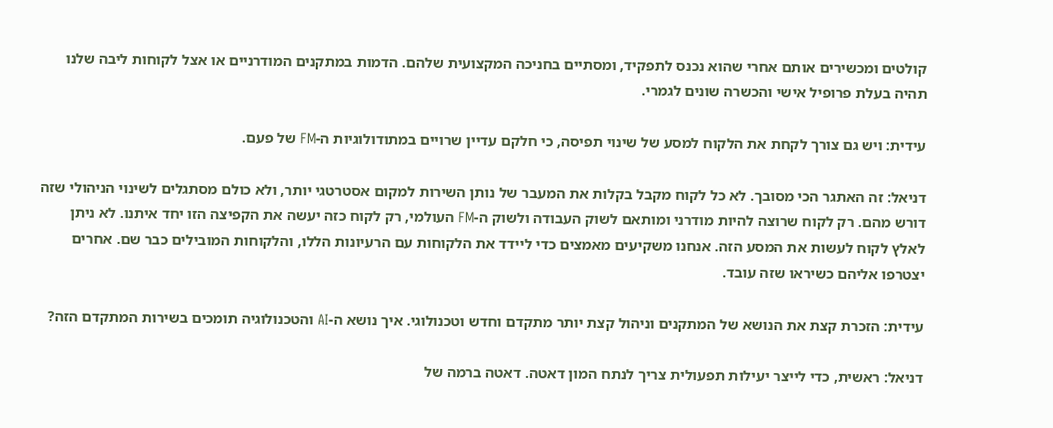קולטים ומכשירים אותם אחרי שהוא נכנס לתפקיד, ומסתיים בחניכה המקצועית שלהם. הדמות במתקנים המודרניים או אצל לקוחות ליבה שלנו תהיה בעלת פרופיל אישי והכשרה שונים לגמרי.

עידית: ויש גם צורך לקחת את הלקוח למסע של שינוי תפיסה, כי חלקם עדיין שרויים במתודולוגיות ה-FM של פעם.

דניאל: זה האתגר הכי מסובך. לא כל לקוח מקבל בקלות את המעבר של נותן השירות למקום אסטרטגי יותר, ולא כולם מסתגלים לשינוי הניהולי שזה דורש מהם. רק לקוח שרוצה להיות מודרני ומותאם לשוק העבודה ולשוק ה-FM העולמי, רק לקוח כזה יעשה את הקפיצה הזו יחד איתנו. לא ניתן לאלץ לקוח לעשות את המסע הזה. אנחנו משקיעים מאמצים כדי ליידד את הלקוחות עם הרעיונות הללו, והלקוחות המובילים כבר שם. אחרים יצטרפו אליהם כשיראו שזה עובד.

עידית: הזכרת קצת את הנושא של המתקנים וניהול קצת יותר מתקדם וחדש וטכנולוגי. איך נושא ה-AI והטכנולוגיה תומכים בשירות המתקדם הזה?

דניאל: ראשית, כדי לייצר יעילות תפעולית צריך לנתח המון דאטה. דאטה ברמה של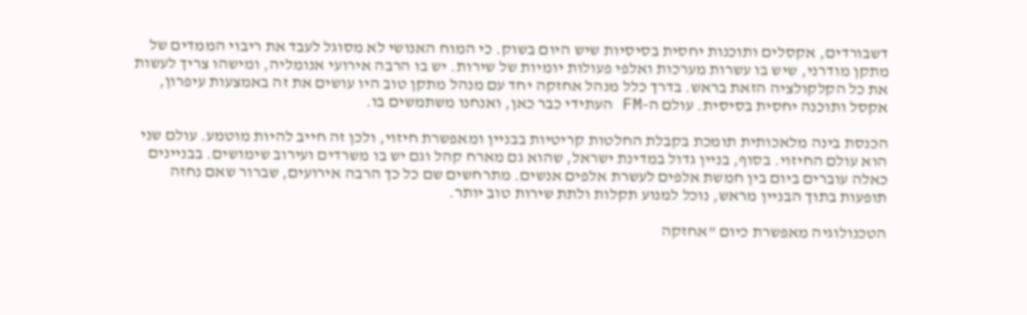דשבורדים, אקסלים ותוכנות יחסית בסיסיות שיש היום בשוק. כי המוח האנושי לא מסוגל לעבד את ריבוי הממדים של מתקן מודרני, שיש בו עשרות מערכות ואלפי פעולות יומיות של שירות. יש בו הרבה אירועי אנומליה, ומישהו צריך לעשות את כל הקלקולציה הזאת בראש. בדרך כלל מנהל אחזקה יחד עם מנהל מתקן טוב היו עושים את זה באמצעות עיפרון, אקסל ותוכנה יחסית בסיסית. עולם ה-FM העתידי כבר כאן, ואנחנו משתמשים בו.

הכנסת בינה מלאכותית תומכת בקבלת החלטות קריטיות בבניין ומאפשרת חיזוי, ולכן זה חייב להיות מוטמע. עולם שני הוא עולם החיזוי. בסוף, בניין גדול במדינת ישראל, שהוא גם מארח קהל וגם יש בו משרדים ועירוב שימושים. בבניינים כאלה עוברים ביום בין חמשת אלפים לעשרת אלפים אנשים. מתרחשים שם כל כך הרבה אירועים, שברור שאם נחזה תופעות בתוך הבניין מראש, נוכל למנוע תקלות ולתת שירות טוב יותר.

הטכנולוגיה מאפשרת כיום "אחזקה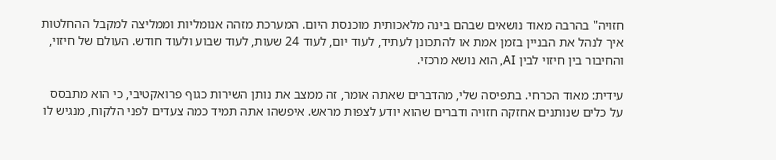חזויה" בהרבה מאוד נושאים שבהם בינה מלאכותית מוכנסת היום. המערכת מזהה אנומליות וממליצה למקבל ההחלטות איך לנהל את הבניין בזמן אמת או להתכונן לעתיד, לעוד יום, לעוד 24 שעות, לעוד שבוע ולעוד חודש. העולם של חיזוי, והחיבור בין חיזוי לבין AI, הוא נושא מרכזי.

עידית: מאוד הכרחי. בתפיסה שלי, מהדברים שאתה אומר, זה ממצב את נותן השירות כגוף פרואקטיבי, כי הוא מתבסס על כלים שנותנים אחזקה חזויה ודברים שהוא יודע לצפות מראש. איפשהו אתה תמיד כמה צעדים לפני הלקוח, מנגיש לו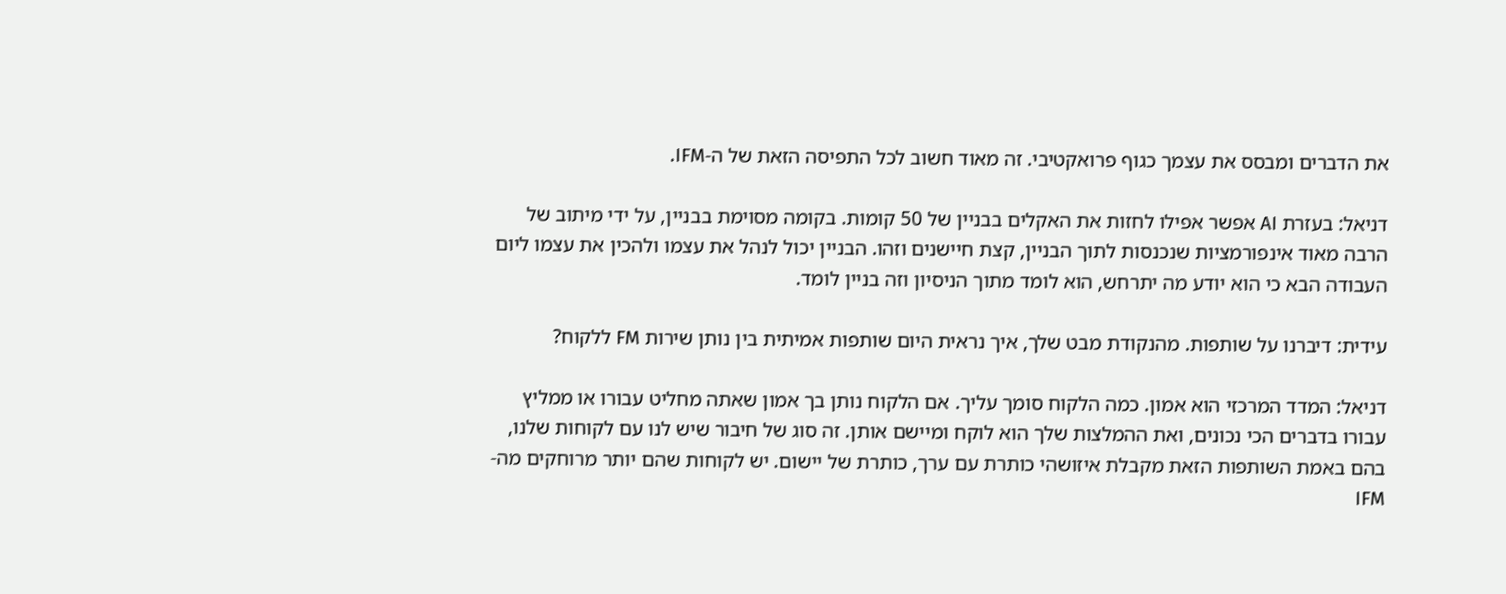את הדברים ומבסס את עצמך כגוף פרואקטיבי. זה מאוד חשוב לכל התפיסה הזאת של ה-IFM.

דניאל: בעזרת AI אפשר אפילו לחזות את האקלים בבניין של 50 קומות. בקומה מסוימת בבניין, על ידי מיתוב של הרבה מאוד אינפורמציות שנכנסות לתוך הבניין, קצת חיישנים וזהו. הבניין יכול לנהל את עצמו ולהכין את עצמו ליום העבודה הבא כי הוא יודע מה יתרחש, הוא לומד מתוך הניסיון וזה בניין לומד.

עידית: דיברנו על שותפות. מהנקודת מבט שלך, איך נראית היום שותפות אמיתית בין נותן שירות FM ללקוח?

דניאל: המדד המרכזי הוא אמון. כמה הלקוח סומך עליך. אם הלקוח נותן בך אמון שאתה מחליט עבורו או ממליץ עבורו בדברים הכי נכונים, ואת ההמלצות שלך הוא לוקח ומיישם אותן. זה סוג של חיבור שיש לנו עם לקוחות שלנו, בהם באמת השותפות הזאת מקבלת איזושהי כותרת עם ערך, כותרת של יישום. יש לקוחות שהם יותר מרוחקים מה-IFM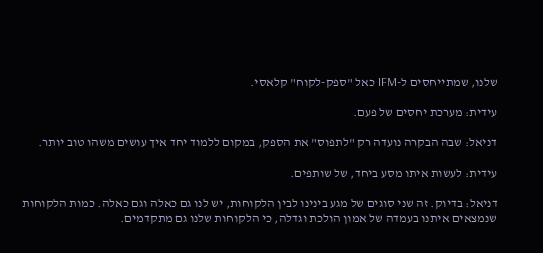שלנו, שמתייחסים ל-IFM כאל "ספק-לקוח" קלאסי.

עידית: מערכת יחסים של פעם.

דניאל: שבה הבקרה נועדה רק "לתפוס" את הספק, במקום ללמוד יחד איך עושים משהו טוב יותר.

עידית: לעשות איתו מסע ביחד, של שותפים.

דניאל: בדיוק. זה שני סוגים של מגע בינינו לבין הלקוחות, יש לנו גם כאלה וגם כאלה. כמות הלקוחות שנמצאים איתנו בעמדה של אמון הולכת וגדלה, כי הלקוחות שלנו גם מתקדמים.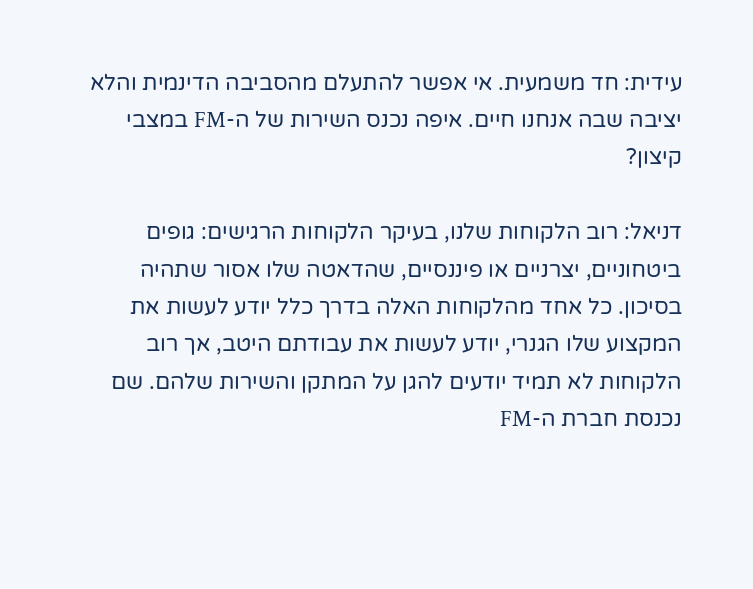עידית: חד משמעית. אי אפשר להתעלם מהסביבה הדינמית והלא יציבה שבה אנחנו חיים. איפה נכנס השירות של ה-FM במצבי קיצון?

דניאל: רוב הלקוחות שלנו, בעיקר הלקוחות הרגישים: גופים ביטחוניים, יצרניים או פיננסיים, שהדאטה שלו אסור שתהיה בסיכון. כל אחד מהלקוחות האלה בדרך כלל יודע לעשות את המקצוע שלו הגנרי, יודע לעשות את עבודתם היטב, אך רוב הלקוחות לא תמיד יודעים להגן על המתקן והשירות שלהם. שם נכנסת חברת ה-FM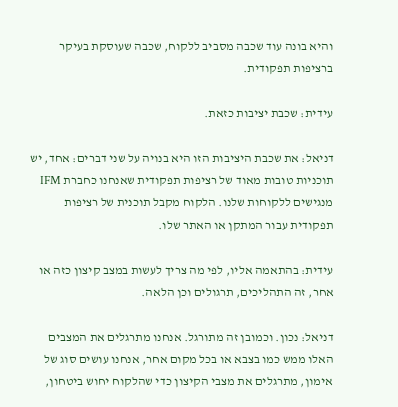והיא בונה עוד שכבה מסביב ללקוח, שכבה שעוסקת בעיקר ברציפות תפקודית.

עידית: שכבת יציבות כזאת.

דניאל: את שכבת היציבות הזו היא בנויה על שני דברים: אחד, יש תוכניות טובות מאוד של רציפות תפקודית שאנחנו כחברת IFM מנגישים ללקוחות שלנו. הלקוח מקבל תוכנית של רציפות תפקודית עבור המתקן או האתר שלו.

עידית: בהתאמה אליו, לפי מה צריך לעשות במצב קיצון כזה או אחר, זה התהליכים, תרגולים וכן הלאה.

דניאל: נכון. וכמובן זה מתורגל. אנחנו מתרגלים את המצבים האלו ממש כמו בצבא או בכל מקום אחר, אנחנו עושים סוג של אימון, מתרגלים את מצבי הקיצון כדי שהלקוח יחוש ביטחון,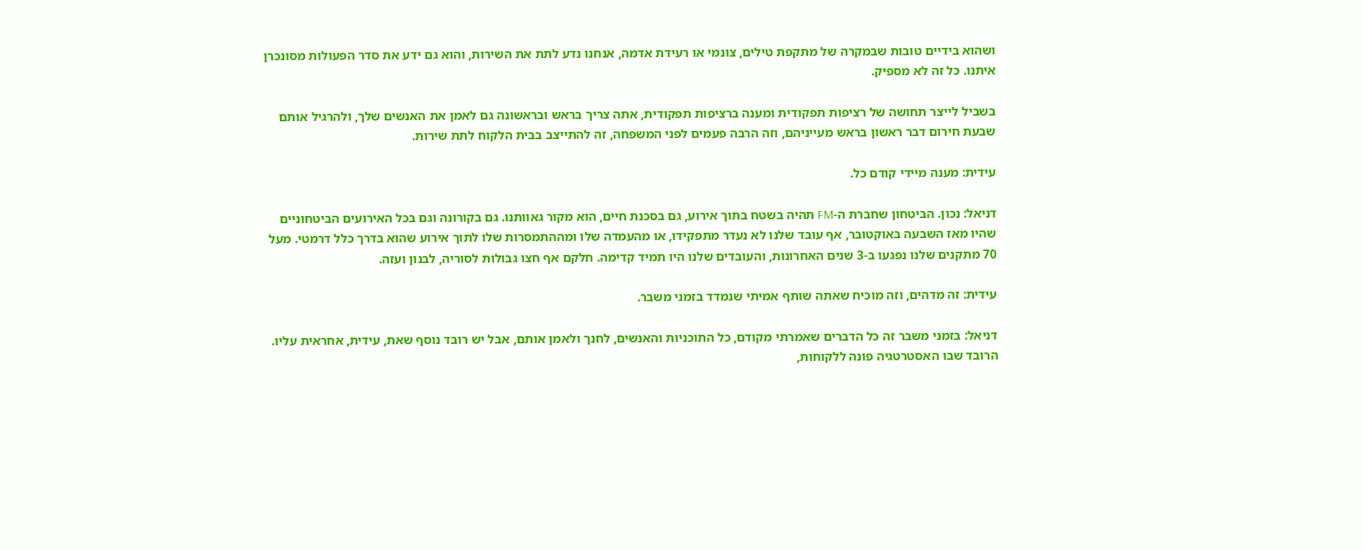ושהוא בידיים טובות שבמקרה של מתקפת טילים, צונמי או רעידת אדמה, אנחנו נדע לתת את השירות, והוא גם ידע את סדר הפעולות מסונכרן איתנו. כל זה לא מספיק.

בשביל לייצר תחושה של רציפות תפקודית ומענה ברציפות תפקודית, אתה צריך בראש ובראשונה גם לאמן את האנשים שלך, ולהרגיל אותם שבעת חירום דבר ראשון בראש מעייניהם, וזה הרבה פעמים לפני המשפחה, זה להתייצב בבית הלקוח לתת שירות.

עידית: מענה מיידי קודם כל.

דניאל: נכון. הביטחון שחברת ה-FM תהיה בשטח בתוך אירוע, גם בסכנת חיים, הוא מקור גאוותנו. גם בקורונה וגם בכל האירועים הביטחוניים שהיו מאז השבעה באוקטובר, אף עובד שלנו לא נעדר מתפקידו, או מהעמדה שלו ומההתמסרות שלו לתוך אירוע שהוא בדרך כלל דרמטי. מעל 70 מתקנים שלנו נפגעו ב-3 שנים האחרונות, והעובדים שלנו היו תמיד קדימה. חלקם אף חצו גבולות לסוריה, לבנון ועזה.

עידית: זה מדהים, וזה מוכיח שאתה שותף אמיתי שנמדד בזמני משבר.

דניאל: בזמני משבר זה כל הדברים שאמרתי מקודם, כל התוכניות והאנשים, לחנך ולאמן אותם, אבל יש רובד נוסף שאת, עידית, אחראית עליו. הרובד שבו האסטרטגיה פונה ללקוחות,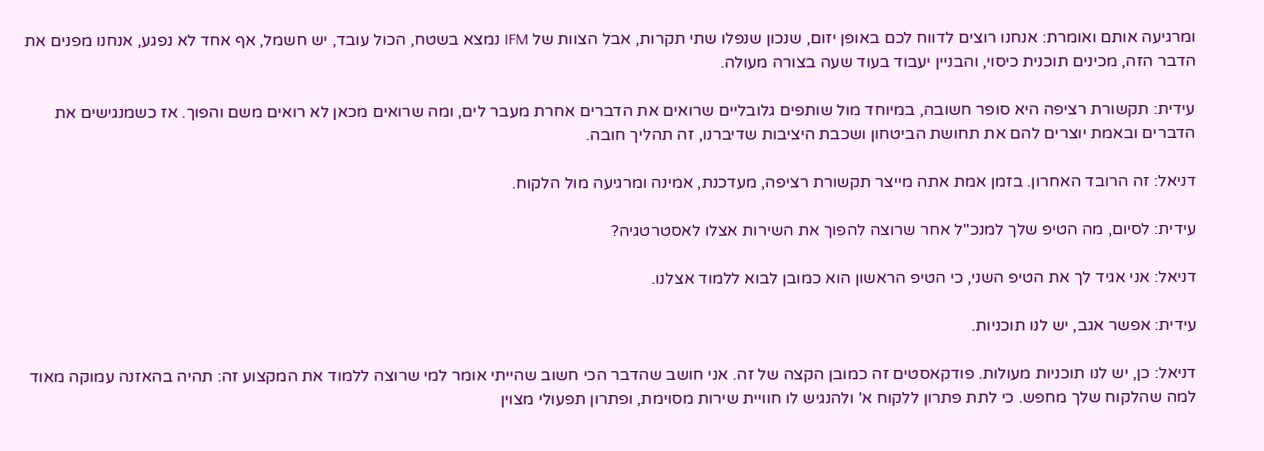ומרגיעה אותם ואומרת: אנחנו רוצים לדווח לכם באופן יזום, שנכון שנפלו שתי תקרות, אבל הצוות של IFM נמצא בשטח, הכול עובד, יש חשמל, אף אחד לא נפגע, אנחנו מפנים את הדבר הזה, מכינים תוכנית כיסוי, והבניין יעבוד בעוד שעה בצורה מעולה.

עידית: תקשורת רציפה היא סופר חשובה, במיוחד מול שותפים גלובליים שרואים את הדברים אחרת מעבר לים, ומה שרואים מכאן לא רואים משם והפוך. אז כשמנגישים את הדברים ובאמת יוצרים להם את תחושת הביטחון ושכבת היציבות שדיברנו, זה תהליך חובה.

דניאל: זה הרובד האחרון. בזמן אמת אתה מייצר תקשורת רציפה, מעדכנת, אמינה ומרגיעה מול הלקוח.

עידית: לסיום, מה הטיפ שלך למנכ"ל אחר שרוצה להפוך את השירות אצלו לאסטרטגיה?

דניאל: אני אגיד לך את הטיפ השני, כי הטיפ הראשון הוא כמובן לבוא ללמוד אצלנו.

עידית: אפשר אגב, יש לנו תוכניות.

דניאל: כן, יש לנו תוכניות מעולות. פודקאסטים זה כמובן הקצה של זה. אני חושב שהדבר הכי חשוב שהייתי אומר למי שרוצה ללמוד את המקצוע זה: תהיה בהאזנה עמוקה מאוד למה שהלקוח שלך מחפש. כי לתת פתרון ללקוח א' ולהנגיש לו חוויית שירות מסוימת, ופתרון תפעולי מצוין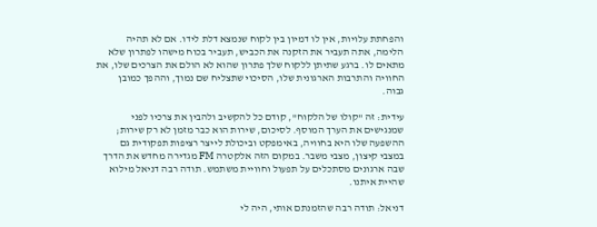והפחתת עלויות, אין לו דמיון בין לקוח שנמצא דלת לידו. אם לא תהיה הלימה, אתה תעביר את הזקנה את הכביש, תעביר בכוח מישהו לפתרון שלא מתאים לו. ברגע שתיתן ללקוח שלך פתרון שהוא לא הולם את הצרכים שלו, את החוויה והתרבות הארגונית שלו, הסיכוי שתצליח שם נמוך, וההפך כמובן גבוה.

עידית: זה "קולו של הלקוח", קודם כל להקשיב ולהבין את צרכיו לפני שמנגישים את הערך המוסף. לסיכום, שירות הוא כבר מזמן לא רק שירות; ההשפעה שלו היא בחוויה, באימפקט וביכולת לייצר רציפות תפקודית גם במצבי קיצון, מצבי משבר. במקום הזה אלקטרה FM מגדירה מחדש את הדרך שבה ארגונים מסתכלים על תפעול וחוויית משתמש. תודה רבה דניאל מילוא שהיית איתנו.

דניאל: תודה רבה שהזמנתם אותי, היה לי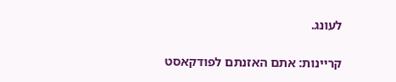לעונג.

קריינות: אתם האזנתם לפודקאסט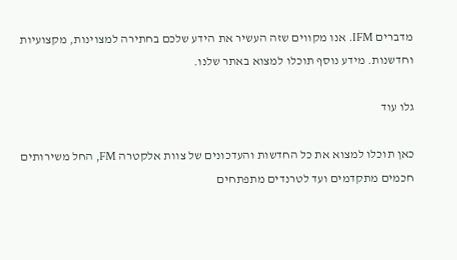מדברים IFM. אנו מקווים שזה העשיר את הידע שלכם בחתירה למצוינות, מקצועיות וחדשנות. מידע נוסף תוכלו למצוא באתר שלנו.

גלו עוד

כאן תוכלו למצוא את כל החדשות והעדכונים של צוות אלקטרה FM, החל משירותים חכמים מתקדמים ועד לטרנדים מתפתחים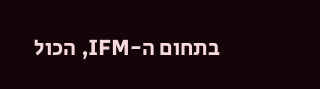בתחום ה-IFM, הכול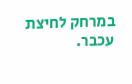במרחק לחיצת עכבר.